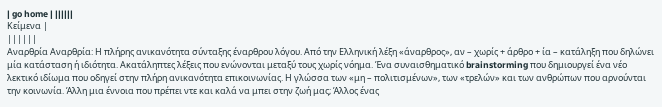| go home | ||||||
Κείμενα |
||||||
Αναρθρία Αναρθρία: Η πλήρης ανικανότητα σύνταξης έναρθρου λόγου. Από την Ελληνική λέξη «άναρθρος», αν – χωρίς + άρθρο + ία – κατάληξη που δηλώνει μία κατάσταση ή ιδιότητα. Ακατάληπτες λέξεις που ενώνονται μεταξύ τους χωρίς νόημα. Ένα συναισθηματικό brainstorming που δημιουργεί ένα νέο λεκτικό ιδίωμα που οδηγεί στην πλήρη ανικανότητα επικοινωνίας. Η γλώσσα των «μη – πολιτισμένων», των «τρελών» και των ανθρώπων που αρνούνται την κοινωνία. Άλλη μια έννοια που πρέπει ντε και καλά να μπει στην ζωή μας; Άλλος ένας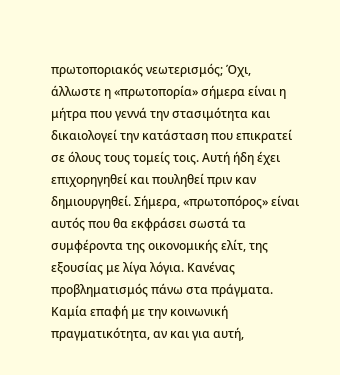πρωτοποριακός νεωτερισμός; Όχι, άλλωστε η «πρωτοπορία» σήμερα είναι η μήτρα που γεννά την στασιμότητα και δικαιολογεί την κατάσταση που επικρατεί σε όλους τους τομείς τοις. Αυτή ήδη έχει επιχορηγηθεί και πουληθεί πριν καν δημιουργηθεί. Σήμερα, «πρωτοπόρος» είναι αυτός που θα εκφράσει σωστά τα συμφέροντα της οικονομικής ελίτ, της εξουσίας με λίγα λόγια. Κανένας προβληματισμός πάνω στα πράγματα. Καμία επαφή με την κοινωνική πραγματικότητα, αν και για αυτή,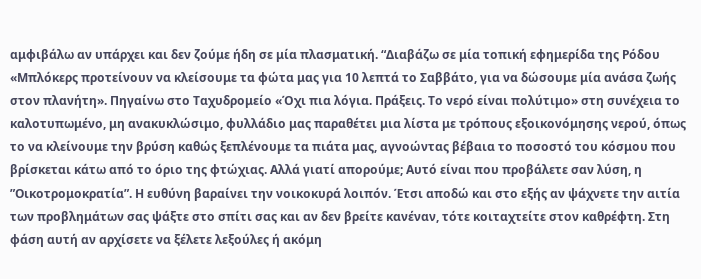αμφιβάλω αν υπάρχει και δεν ζούμε ήδη σε μία πλασματική. “Διαβάζω σε μία τοπική εφημερίδα της Ρόδου «Μπλόκερς προτείνουν να κλείσουμε τα φώτα μας για 10 λεπτά το Σαββάτο, για να δώσουμε μία ανάσα ζωής στον πλανήτη». Πηγαίνω στο Ταχυδρομείο «Όχι πια λόγια. Πράξεις. Το νερό είναι πολύτιμο» στη συνέχεια το καλοτυπωμένο, μη ανακυκλώσιμο, φυλλάδιο μας παραθέτει μια λίστα με τρόπους εξοικονόμησης νερού, όπως το να κλείνουμε την βρύση καθώς ξεπλένουμε τα πιάτα μας, αγνοώντας βέβαια το ποσοστό του κόσμου που βρίσκεται κάτω από το όριο της φτώχιας. Αλλά γιατί απορούμε; Αυτό είναι που προβάλετε σαν λύση, η ”Οικοτρομοκρατία”. Η ευθύνη βαραίνει την νοικοκυρά λοιπόν. Έτσι αποδώ και στο εξής αν ψάχνετε την αιτία των προβλημάτων σας ψάξτε στο σπίτι σας και αν δεν βρείτε κανέναν, τότε κοιταχτείτε στον καθρέφτη. Στη φάση αυτή αν αρχίσετε να ξέλετε λεξούλες ή ακόμη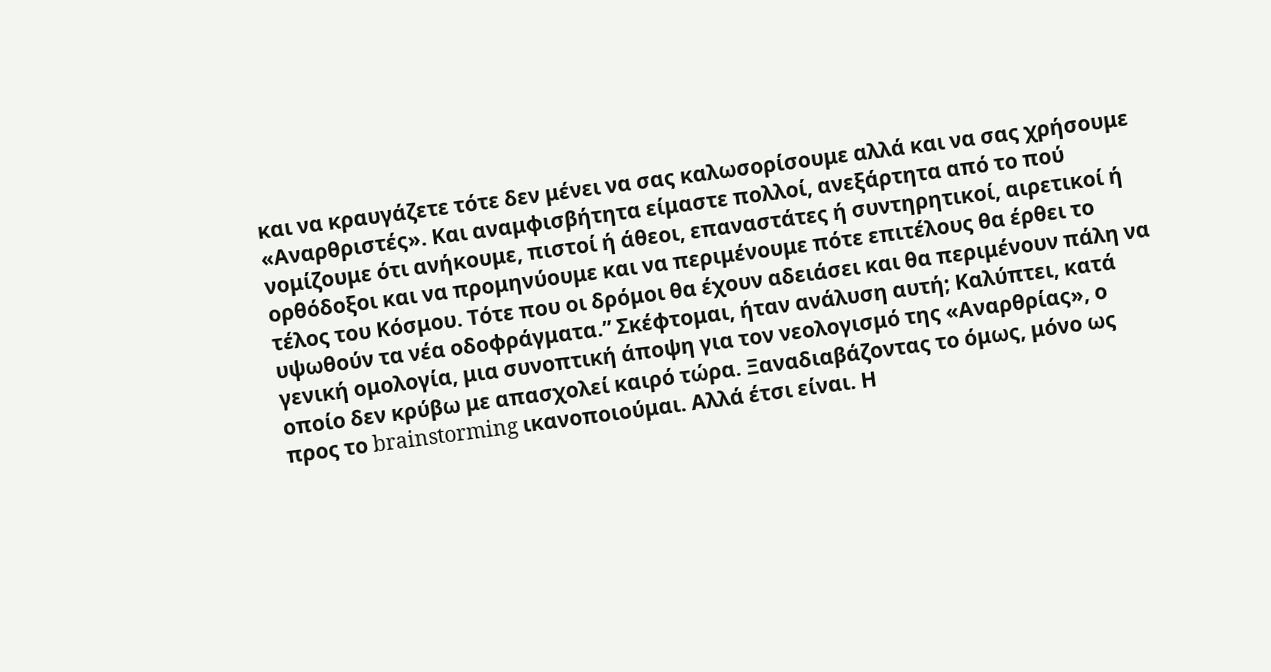και να κραυγάζετε τότε δεν μένει να σας καλωσορίσουμε αλλά και να σας χρήσουμε «Αναρθριστές». Και αναμφισβήτητα είμαστε πολλοί, ανεξάρτητα από το πού νομίζουμε ότι ανήκουμε, πιστοί ή άθεοι, επαναστάτες ή συντηρητικοί, αιρετικοί ή ορθόδοξοι και να προμηνύουμε και να περιμένουμε πότε επιτέλους θα έρθει το τέλος του Κόσμου. Τότε που οι δρόμοι θα έχουν αδειάσει και θα περιμένουν πάλη να υψωθούν τα νέα οδοφράγματα.” Σκέφτομαι, ήταν ανάλυση αυτή; Καλύπτει, κατά γενική ομολογία, μια συνοπτική άποψη για τον νεολογισμό της «Αναρθρίας», ο οποίο δεν κρύβω με απασχολεί καιρό τώρα. Ξαναδιαβάζοντας το όμως, μόνο ως προς το brainstorming ικανοποιούμαι. Αλλά έτσι είναι. Η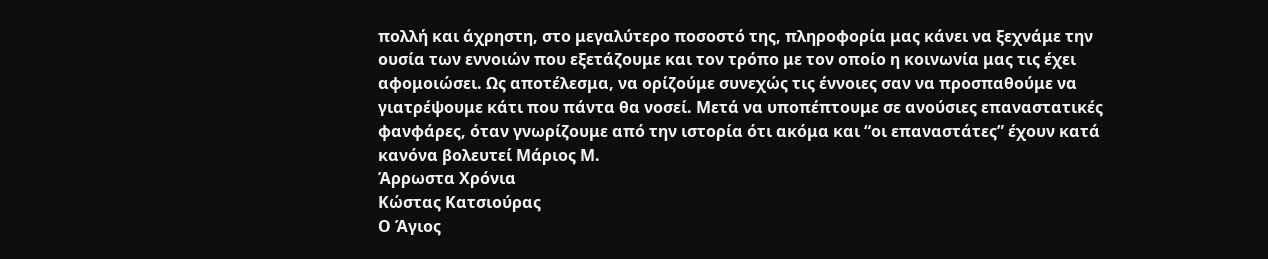πολλή και άχρηστη, στο μεγαλύτερο ποσοστό της, πληροφορία μας κάνει να ξεχνάμε την ουσία των εννοιών που εξετάζουμε και τον τρόπο με τον οποίο η κοινωνία μας τις έχει αφομοιώσει. Ως αποτέλεσμα, να ορίζούμε συνεχώς τις έννοιες σαν να προσπαθούμε να γιατρέψουμε κάτι που πάντα θα νοσεί. Μετά να υποπέπτουμε σε ανούσιες επαναστατικές φανφάρες, όταν γνωρίζουμε από την ιστορία ότι ακόμα και “οι επαναστάτες” έχουν κατά κανόνα βολευτεί Μάριος Μ.
Άρρωστα Χρόνια
Κώστας Κατσιούρας
Ο Άγιος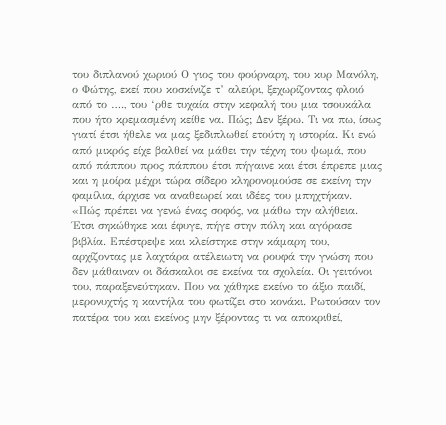του διπλανού χωριού Ο γιος του φούρναρη, του κυρ Μανόλη, ο Φώτης, εκεί που κοσκίνιζε τ’ αλεύρι, ξεχωρίζοντας φλοιό από το …., του ‘ρθε τυχαία στην κεφαλή του μια τσουκάλα που ήτο κρεμασμένη κείθε να. Πώς; Δεν ξέρω. Τι να πω, ίσως γιατί έτσι ήθελε να μας ξεδιπλωθεί ετούτη η ιστορία. Κι ενώ από μικρός είχε βαλθεί να μάθει την τέχνη του ψωμά, που από πάππου προς πάππου έτσι πήγαινε και έτσι έπρεπε μιας και η μοίρα μέχρι τώρα σίδερο κληρονομούσε σε εκείνη την φαμίλια, άρχισε να αναθεωρεί και ιδέες του μπηχτήκαν. «Πώς πρέπει να γενώ ένας σοφός, να μάθω την αλήθεια. Έτσι σηκώθηκε και έφυγε, πήγε στην πόλη και αγόρασε βιβλία. Επέστρεψε και κλείστηκε στην κάμαρη του, αρχίζοντας με λαχτάρα ατέλειωτη να ρουφά την γνώση που δεν μάθαιναν οι δάσκαλοι σε εκείνα τα σχολεία. Οι γειτόνοι του, παραξενεύτηκαν. Που να χάθηκε εκείνο το άξιο παιδί, μερονυχτής η καντήλα του φωτίζει στο κονάκι. Ρωτούσαν τον πατέρα του και εκείνος μην ξέροντας τι να αποκριθεί,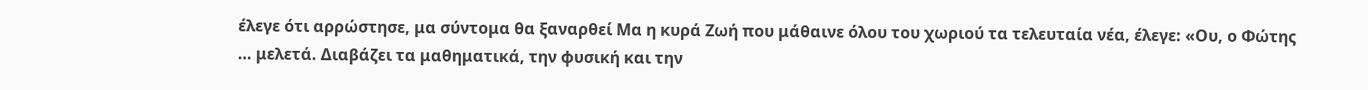έλεγε ότι αρρώστησε, μα σύντομα θα ξαναρθεί Μα η κυρά Ζωή που μάθαινε όλου του χωριού τα τελευταία νέα, έλεγε: «Ου, ο Φώτης … μελετά. Διαβάζει τα μαθηματικά, την φυσική και την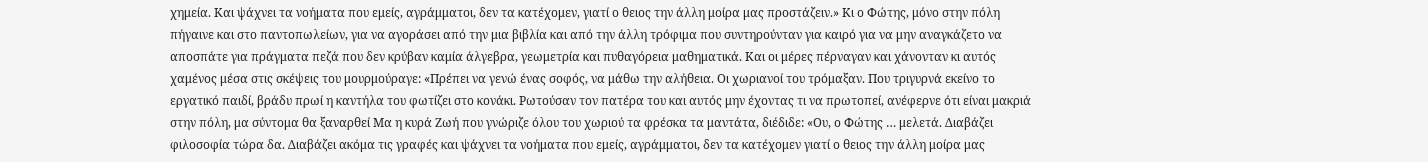χημεία. Και ψάχνει τα νοήματα που εμείς, αγράμματοι, δεν τα κατέχομεν, γιατί ο θειος την άλλη μοίρα μας προστάζειν.» Κι ο Φώτης, μόνο στην πόλη πήγαινε και στο παντοπωλείων, για να αγοράσει από την μια βιβλία και από την άλλη τρόφιμα που συντηρούνταν για καιρό για να μην αναγκάζετο να αποσπάτε για πράγματα πεζά που δεν κρύβαν καμία άλγεβρα, γεωμετρία και πυθαγόρεια μαθηματικά. Και οι μέρες πέρναγαν και χάνονταν κι αυτός χαμένος μέσα στις σκέψεις του μουρμούραγε: «Πρέπει να γενώ ένας σοφός, να μάθω την αλήθεια. Οι χωριανοί του τρόμαξαν. Που τριγυρνά εκείνο το εργατικό παιδί, βράδυ πρωί η καντήλα του φωτίζει στο κονάκι. Ρωτούσαν τον πατέρα του και αυτός μην έχοντας τι να πρωτοπεί, ανέφερνε ότι είναι μακριά στην πόλη, μα σύντομα θα ξαναρθεί Μα η κυρά Ζωή που γνώριζε όλου του χωριού τα φρέσκα τα μαντάτα, διέδιδε: «Ου, ο Φώτης … μελετά. Διαβάζει φιλοσοφία τώρα δα. Διαβάζει ακόμα τις γραφές και ψάχνει τα νοήματα που εμείς, αγράμματοι, δεν τα κατέχομεν γιατί ο θειος την άλλη μοίρα μας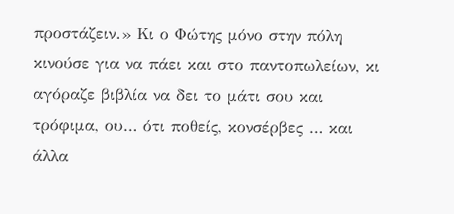προστάζειν.» Κι ο Φώτης μόνο στην πόλη κινούσε για να πάει και στο παντοπωλείων, κι αγόραζε βιβλία να δει το μάτι σου και τρόφιμα, ου… ότι ποθείς, κονσέρβες … και άλλα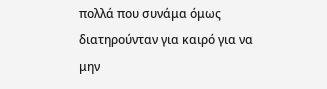πολλά που συνάμα όμως διατηρούνταν για καιρό για να μην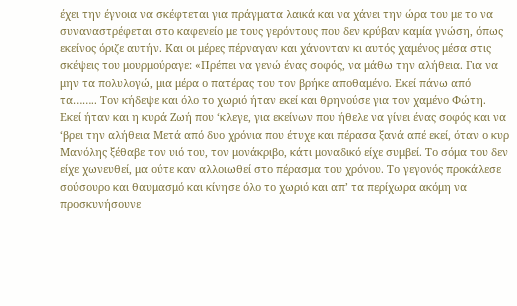έχει την έγνοια να σκέφτεται για πράγματα λαικά και να χάνει την ώρα του με το να συναναστρέφεται στο καφενείο με τους γερόντους που δεν κρύβαν καμία γνώση, όπως εκείνος όριζε αυτήν. Και οι μέρες πέρναγαν και χάνονταν κι αυτός χαμένος μέσα στις σκέψεις του μουρμούραγε: «Πρέπει να γενώ ένας σοφός, να μάθω την αλήθεια. Για να μην τα πολυλογώ, μια μέρα ο πατέρας του τον βρήκε αποθαμένο. Εκεί πάνω από τα…….. Τον κήδεψε και όλο το χωριό ήταν εκεί και θρηνούσε για τον χαμένο Φώτη. Εκεί ήταν και η κυρά Ζωή που ‘κλεγε, για εκείνων που ήθελε να γίνει ένας σοφός και να ‘βρει την αλήθεια Μετά από δυο χρόνια που έτυχε και πέρασα ξανά απέ εκεί, όταν ο κυρ Μανόλης ξέθαβε τον υιό του, τον μονάκριβο, κάτι μοναδικό είχε συμβεί. Το σόμα του δεν είχε χωνευθεί, μα ούτε καν αλλοιωθεί στο πέρασμα του χρόνου. Το γεγονός προκάλεσε σούσουρο και θαυμασμό και κίνησε όλο το χωριό και απ’ τα περίχωρα ακόμη να προσκυνήσουνε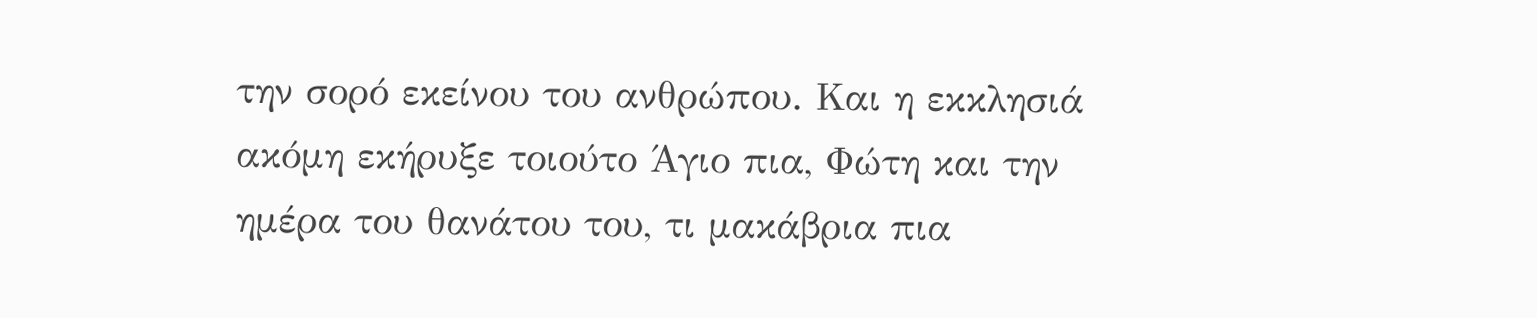την σορό εκείνου του ανθρώπου. Και η εκκλησιά ακόμη εκήρυξε τοιούτο Άγιο πια, Φώτη και την ημέρα του θανάτου του, τι μακάβρια πια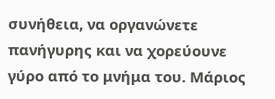συνήθεια, να οργανώνετε πανήγυρης και να χορεύουνε γύρο από το μνήμα του. Μάριος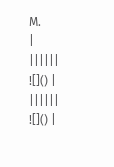Μ.
|
||||||
![]() |
||||||
![]() |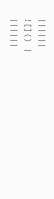||||||
![]() |
||||||